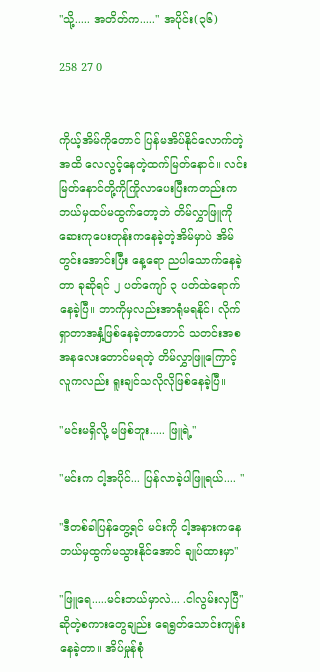"သို့..... အတိတ်က....." အပိုင်း(၃၆)

258 27 0


ကိုယ့်အိမ်ကိုတောင် ပြန်မအိပ်နိုင်လောက်တဲ့အထိ လေလွင့်နေတဲ့ထက်မြတ်နောင်။ လင်းမြတ်နောင်တို့ကိုကြိုလာပေးပြီးကတည်းက ဘယ်မှထပ်မထွက်တော့ဘဲ တိမ်လွှာဖြူကိုဆေးကုပေးတုန်းကနေခဲ့တဲ့အိမ်မှာပဲ အိမ်တွင်းအောင်းပြီး နေ့ရော ညပါသောက်နေခဲ့တာ ခုဆိုရင် ၂ ပတ်ကျော် ၃ ပတ်ထဲရောက်နေခဲ့ပြီ။ ဘာကိုမှလည်းအာရုံမရနိုင်၊ လိုက်ရှာတာအနှံ့ဖြစ်နေခဲ့တာတောင် သတင်းအစအနလေးတောင်မရတဲ့ တိမ်လွှာဖြူကြောင့် လူကလည်း ရူးချင်သလိုလိုဖြစ်နေခဲ့ပြီ။

"မင်းမရှိလို့ မဖြစ်ဘူး..... ဖြူရဲ့"

"မင်းက ငါ့အပိုင်... ပြန်လာခဲ့ပါဖြူရယ်.... "

"ဒီတစ်ခါပြန်တွေ့ရင် မင်းကို ငါ့အနားကနေ ဘယ်မှထွက်မသွားနိုင်အောင် ချုပ်ထားမှာ"

"ဖြူရေ.....မင်းဘယ်မှာလဲ... .ငါလွမ်းလှပြီ"  ဆိုတဲ့စကားတွေချည်း ရေရွတ်သောင်းကျန်းနေခဲ့တာ။ အိပ်မှုန်စုံ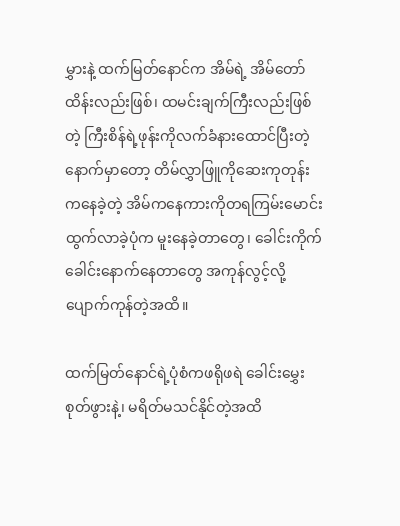မွှားနဲ့ ထက်မြတ်နောင်က အိမ်ရဲ့ အိမ်တော်ထိန်းလည်းဖြစ်၊ ထမင်းချက်ကြီးလည်းဖြစ်တဲ့ ကြီးစိန်ရဲ့ဖုန်းကိုလက်ခံနားထောင်ပြီးတဲ့နောက်မှာတော့ တိမ်လွှာဖြူကိုဆေးကုတုန်းကနေခဲ့တဲ့ အိမ်ကနေကားကိုတရကြမ်းမောင်းထွက်လာခဲ့ပုံက မူးနေခဲ့တာတွေ၊ ခေါင်းကိုက်ခေါင်းနောက်နေတာတွေ အကုန်လွင့်လို့ပျောက်ကုန်တဲ့အထိ။

ထက်မြတ်နောင်ရဲ့ပုံစံကဖရိုဖရဲ ခေါင်းမွှေးစုတ်ဖွားနဲ့၊ မရိတ်မသင်နိုင်တဲ့အထိ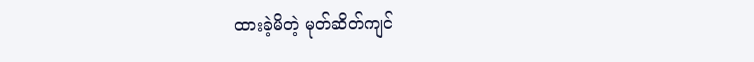ထားခဲ့မိတဲ့ မုတ်ဆိတ်ကျင်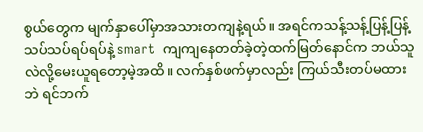စွယ်တွေက မျက်နှာပေါ်မှာအသားတကျနဲ့ရယ်။ အရင်ကသန့်သန့်ပြန့်ပြန့်သပ်သပ်ရပ်ရပ်နဲ့ smart  ကျကျနေတတ်ခဲ့တဲ့ထက်မြတ်နောင်က ဘယ်သူလဲလို့မေးယူရတော့မဲ့အထိ။ လက်နှစ်ဖက်မှာလည်း ကြယ်သီးတပ်မထားဘဲ ရင်ဘက်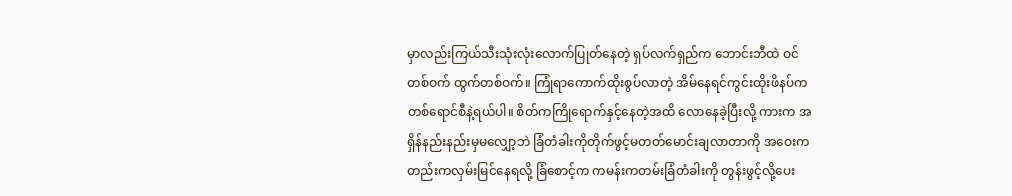မှာလည်းကြယ်သီးသုံးလုံးလောက်ပြုတ်နေတဲ့ ရှပ်လက်ရှည်က ဘောင်းဘီထဲ ဝင်တစ်ဝက် ထွက်တစ်ဝက်။ ကြုံရာကောက်ထိုးစွပ်လာတဲ့ အိမ်နေရင်ကွင်းထိုးဖိနပ်က တစ်ရောင်စီနဲ့ရယ်ပါ။ စိတ်ကကြိုရောက်နှင့်နေတဲ့အထိ လောနေခဲ့ပြီးလို့ ကားက အရှိန်နည်းနည်းမှမလျှော့ဘဲ ခြံတံခါးကိုတိုက်ဖွင့်မတတ်မောင်းချလာတာကို အဝေးကတည်းကလှမ်းမြင်နေရလို့ ခြံစောင့်က ကမန်းကတမ်းခြံတံခါးကို တွန်းဖွင့်လို့ပေး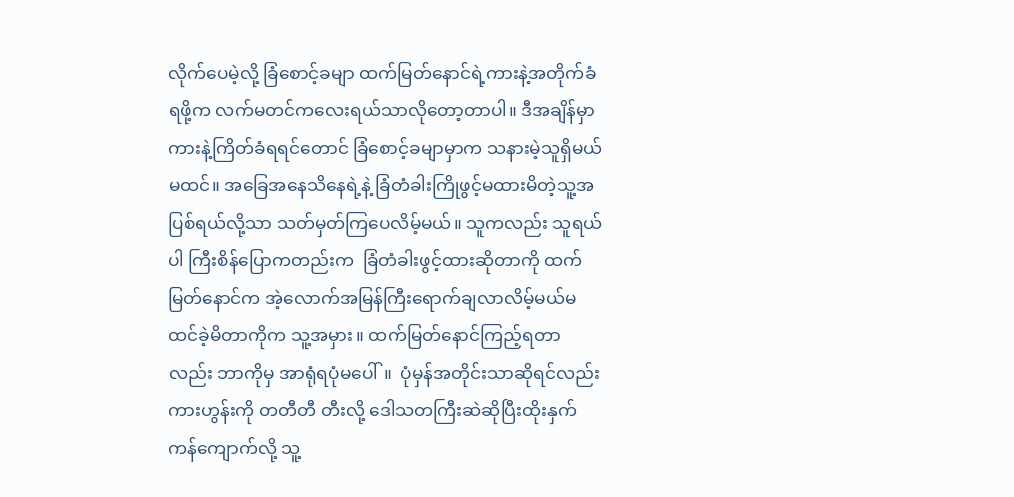လိုက်ပေမဲ့လို့ ခြံစောင့်ခမျာ ထက်မြတ်နောင်ရဲ့ကားနဲ့အတိုက်ခံရဖို့က လက်မတင်ကလေးရယ်သာလိုတော့တာပါ။ ဒီအချိန်မှာ ကားနဲ့ကြိတ်ခံရရင်တောင် ခြံစောင့်ခမျာမှာက သနားမဲ့သူရှိမယ်မထင်။ အခြေအနေသိနေရဲ့နဲ့ ခြံတံခါးကြိုဖွင့်မထားမိတဲ့သူ့အပြစ်ရယ်လို့သာ သတ်မှတ်ကြပေလိမ့်မယ်။ သူကလည်း သူရယ်ပါ ကြီးစိန်ပြောကတည်းက  ခြံတံခါးဖွင့်ထားဆိုတာကို ထက်မြတ်နောင်က အဲ့လောက်အမြန်ကြီးရောက်ချလာလိမ့်မယ်မထင်ခဲ့မိတာကိုက သူ့အမှား။ ထက်မြတ်နောင်ကြည့်ရတာလည်း ဘာကိုမှ အာရုံရပုံမပေါ်။  ပုံမှန်အတိုင်းသာဆိုရင်လည်း ကားဟွန်းကို တတီတီ တီးလို့ ဒေါသတကြီးဆဲဆိုပြီးထိုးနှက်ကန်ကျောက်လို့ သူ့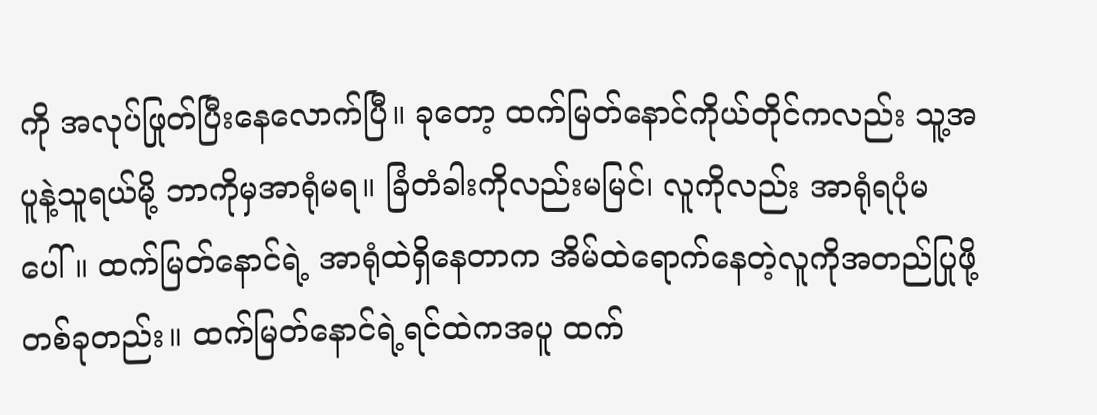ကို အလုပ်ဖြုတ်ပြီးနေလောက်ပြီ။ ခုတော့ ထက်မြတ်နောင်ကိုယ်တိုင်ကလည်း သူ့အပူနဲ့သူရယ်မို့ ဘာကိုမှအာရုံမရ။ ခြံတံခါးကိုလည်းမမြင်၊ လူကိုလည်း အာရုံရပုံမပေါ်။ ထက်မြတ်နောင်ရဲ့ အာရုံထဲရှိနေတာက အိမ်ထဲရောက်နေတဲ့လူကိုအတည်ပြုဖို့တစ်ခုတည်း။ ထက်မြတ်နောင်ရဲ့ရင်ထဲကအပူ ထက်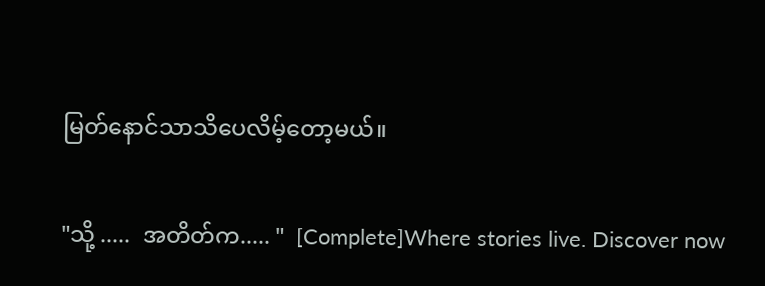မြတ်နောင်သာသိပေလိမ့်တော့မယ်။

"သို့ .....  အတိတ်က..... "  [Complete]Where stories live. Discover now